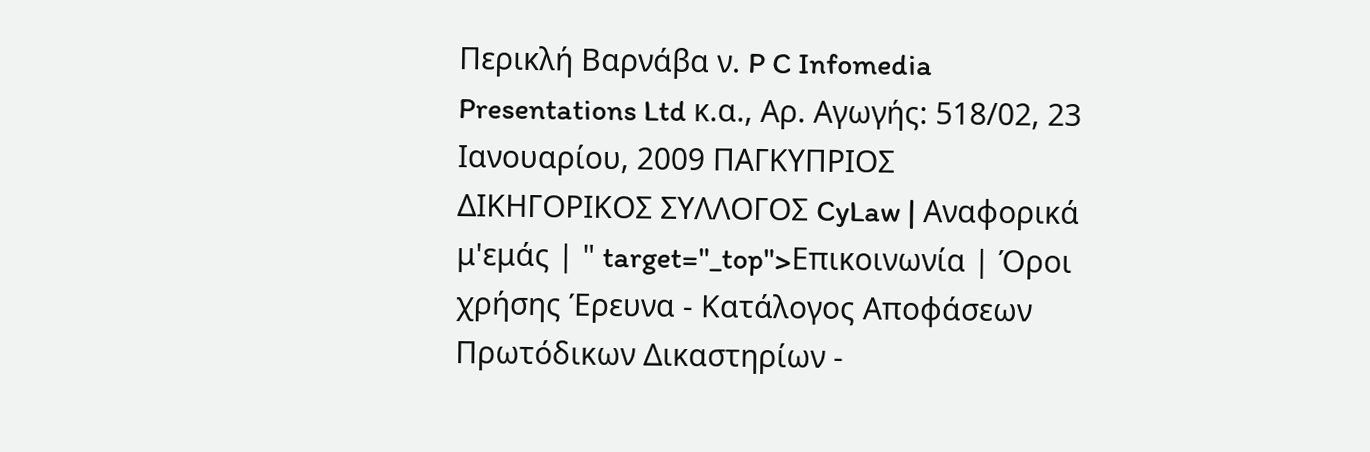Περικλή Βαρνάβα ν. P C Infomedia Presentations Ltd κ.α., Αρ. Αγωγής: 518/02, 23 Ιανουαρίου, 2009 ΠΑΓΚΥΠΡΙΟΣ ΔΙΚΗΓΟΡΙΚΟΣ ΣΥΛΛΟΓΟΣ CyLaw | Αναφορικά μ'εμάς | " target="_top">Επικοινωνία | Όροι χρήσης Έρευνα - Κατάλογος Αποφάσεων Πρωτόδικων Δικαστηρίων -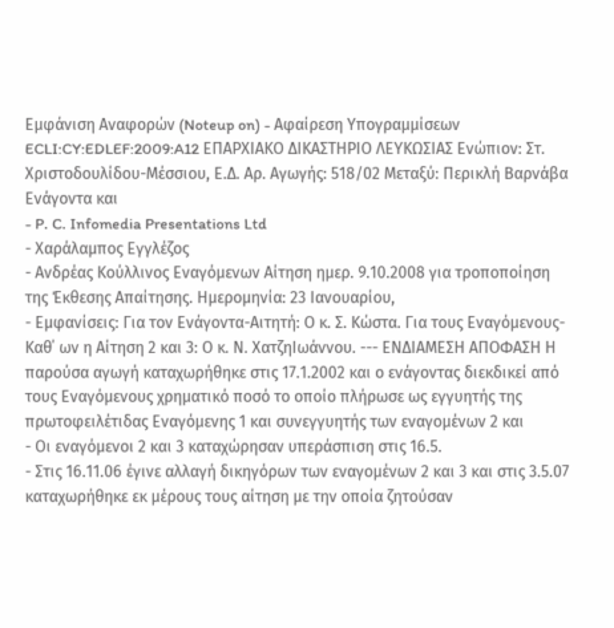Εμφάνιση Αναφορών (Noteup on) - Αφαίρεση Υπογραμμίσεων ECLI:CY:EDLEF:2009:A12 ΕΠΑΡΧΙΑΚΟ ΔΙΚΑΣΤΗΡΙΟ ΛΕΥΚΩΣΙΑΣ Ενώπιον: Στ. Χριστοδουλίδου-Μέσσιου, Ε.Δ. Αρ. Αγωγής: 518/02 Μεταξύ: Περικλή Βαρνάβα Ενάγοντα και
- P. C. Infomedia Presentations Ltd
- Χαράλαμπος Εγγλέζος
- Ανδρέας Κούλλινος Εναγόμενων Αίτηση ημερ. 9.10.2008 για τροποποίηση της Έκθεσης Απαίτησης. Ημερομηνία: 23 Ιανουαρίου,
- Εμφανίσεις: Για τον Ενάγοντα-Αιτητή: Ο κ. Σ. Κώστα. Για τους Εναγόμενους-Καθ΄ ων η Αίτηση 2 και 3: Ο κ. Ν. ΧατζηΙωάννου. --- ENΔΙΑΜΕΣΗ ΑΠΟΦΑΣΗ Η παρούσα αγωγή καταχωρήθηκε στις 17.1.2002 και ο ενάγοντας διεκδικεί από τους Εναγόμενους χρηματικό ποσό το οποίο πλήρωσε ως εγγυητής της πρωτοφειλέτιδας Εναγόμενης 1 και συνεγγυητής των εναγομένων 2 και
- Οι εναγόμενοι 2 και 3 καταχώρησαν υπεράσπιση στις 16.5.
- Στις 16.11.06 έγινε αλλαγή δικηγόρων των εναγομένων 2 και 3 και στις 3.5.07 καταχωρήθηκε εκ μέρους τους αίτηση με την οποία ζητούσαν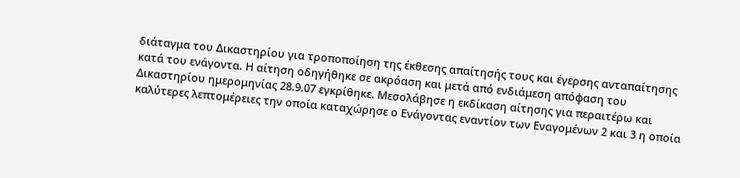διάταγμα του Δικαστηρίου για τροποποίηση της έκθεσης απαίτησής τους και έγερσης ανταπαίτησης κατά του ενάγοντα. Η αίτηση οδηγήθηκε σε ακρόαση και μετά από ενδιάμεση απόφαση του Δικαστηρίου ημερομηνίας 28.9.07 εγκρίθηκε. Μεσολάβησε η εκδίκαση αίτησης για περαιτέρω και καλύτερες λεπτομέρειες την οποία καταχώρησε ο Ενάγοντας εναντίον των Εναγομένων 2 και 3 η οποία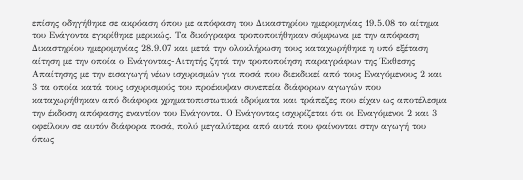επίσης οδηγήθηκε σε ακρόαση όπου με απόφαση του Δικαστηρίου ημερομηνίας 19.5.08 το αίτημα του Ενάγοντα εγκρίθηκε μερικώς. Τα δικόγραφα τροποποιήθηκαν σύμφωνα με την απόφαση Δικαστηρίου ημερομηνίας 28.9.07 και μετά την ολοκλήρωση τους καταχωρήθηκε η υπό εξέταση αίτηση με την οποία ο Ενάγοντας-Αιτητής ζητά την τροποποίηση παραγράφων της Έκθεσης Απαίτησης με την εισαγωγή νέων ισχυρισμών για ποσά που διεκδικεί από τους Εναγόμενους 2 και 3 τα οποία κατά τους ισχυρισμούς του προέκυψαν συνεπεία διάφορων αγωγών που καταχωρήθηκαν από διάφορα χρηματοπιστωτικά ιδρύματα και τράπεζες που είχαν ως αποτέλεσμα την έκδοση απόφασης εναντίον του Ενάγοντα. Ο Ενάγοντας ισχυρίζεται ότι οι Εναγόμενοι 2 και 3 οφείλουν σε αυτόν διάφορα ποσά, πολύ μεγαλύτερα από αυτά που φαίνονται στην αγωγή του όπως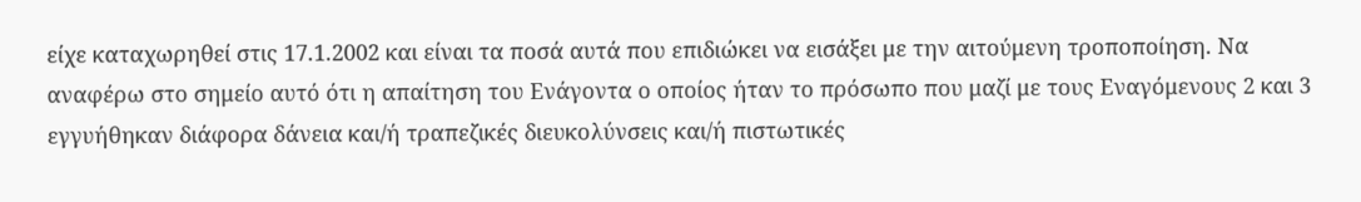είχε καταχωρηθεί στις 17.1.2002 και είναι τα ποσά αυτά που επιδιώκει να εισάξει με την αιτούμενη τροποποίηση. Να αναφέρω στο σημείο αυτό ότι η απαίτηση του Ενάγοντα ο οποίος ήταν το πρόσωπο που μαζί με τους Εναγόμενους 2 και 3 εγγυήθηκαν διάφορα δάνεια και/ή τραπεζικές διευκολύνσεις και/ή πιστωτικές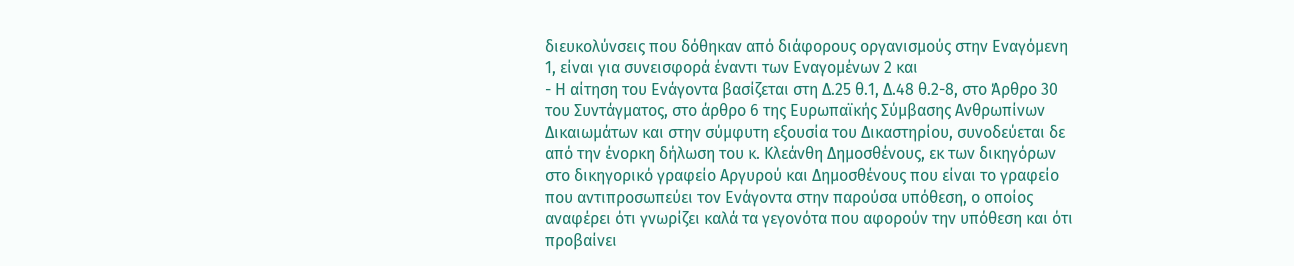διευκολύνσεις που δόθηκαν από διάφορους οργανισμούς στην Εναγόμενη 1, είναι για συνεισφορά έναντι των Εναγομένων 2 και
- Η αίτηση του Ενάγοντα βασίζεται στη Δ.25 θ.1, Δ.48 θ.2-8, στο Άρθρο 30 του Συντάγματος, στο άρθρο 6 της Ευρωπαϊκής Σύμβασης Ανθρωπίνων Δικαιωμάτων και στην σύμφυτη εξουσία του Δικαστηρίου, συνοδεύεται δε από την ένορκη δήλωση του κ. Κλεάνθη Δημοσθένους, εκ των δικηγόρων στο δικηγορικό γραφείο Αργυρού και Δημοσθένους που είναι το γραφείο που αντιπροσωπεύει τον Ενάγοντα στην παρούσα υπόθεση, ο οποίος αναφέρει ότι γνωρίζει καλά τα γεγονότα που αφορούν την υπόθεση και ότι προβαίνει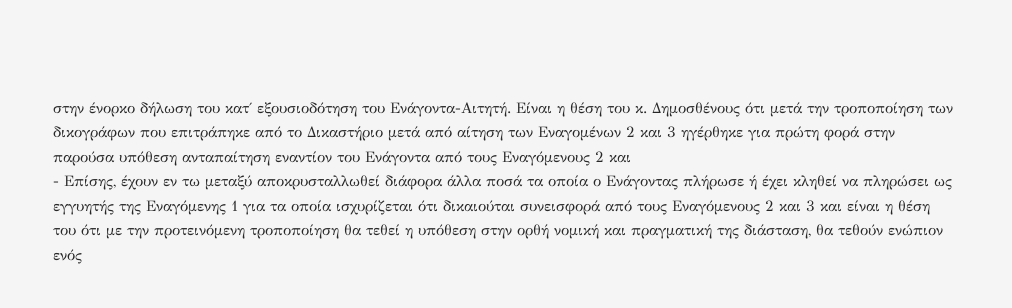στην ένορκο δήλωση του κατ΄ εξουσιοδότηση του Ενάγοντα-Αιτητή. Είναι η θέση του κ. Δημοσθένους ότι μετά την τροποποίηση των δικογράφων που επιτράπηκε από το Δικαστήριο μετά από αίτηση των Εναγομένων 2 και 3 ηγέρθηκε για πρώτη φορά στην παρούσα υπόθεση ανταπαίτηση εναντίον του Ενάγοντα από τους Εναγόμενους 2 και
- Επίσης, έχουν εν τω μεταξύ αποκρυσταλλωθεί διάφορα άλλα ποσά τα οποία ο Ενάγοντας πλήρωσε ή έχει κληθεί να πληρώσει ως εγγυητής της Εναγόμενης 1 για τα οποία ισχυρίζεται ότι δικαιούται συνεισφορά από τους Εναγόμενους 2 και 3 και είναι η θέση του ότι με την προτεινόμενη τροποποίηση θα τεθεί η υπόθεση στην ορθή νομική και πραγματική της διάσταση, θα τεθούν ενώπιον ενός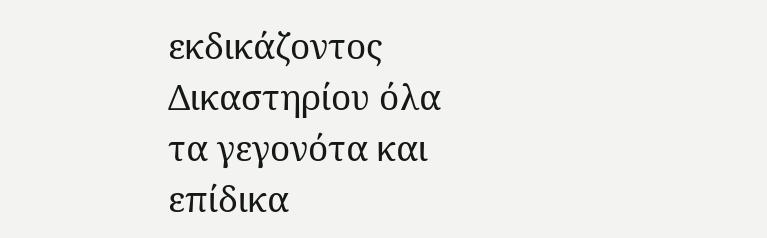εκδικάζοντος Δικαστηρίου όλα τα γεγονότα και επίδικα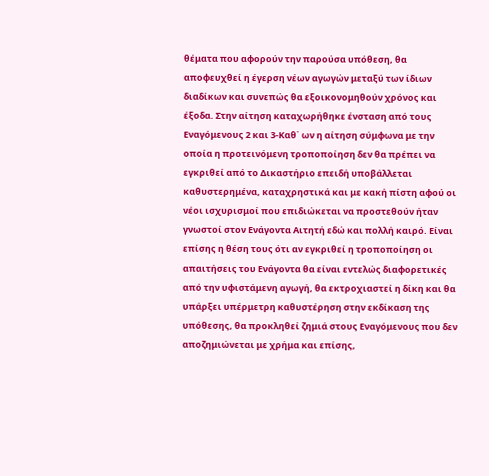θέματα που αφορούν την παρούσα υπόθεση, θα αποφευχθεί η έγερση νέων αγωγών μεταξύ των ίδιων διαδίκων και συνεπώς θα εξοικονομηθούν χρόνος και έξοδα. Στην αίτηση καταχωρήθηκε ένσταση από τους Εναγόμενους 2 και 3-Καθ΄ ων η αίτηση σύμφωνα με την οποία η προτεινόμενη τροποποίηση δεν θα πρέπει να εγκριθεί από το Δικαστήριο επειδή υποβάλλεται καθυστερημένα, καταχρηστικά και με κακή πίστη αφού οι νέοι ισχυρισμοί που επιδιώκεται να προστεθούν ήταν γνωστοί στον Ενάγοντα Αιτητή εδώ και πολλή καιρό. Είναι επίσης η θέση τους ότι αν εγκριθεί η τροποποίηση οι απαιτήσεις του Ενάγοντα θα είναι εντελώς διαφορετικές από την υφιστάμενη αγωγή, θα εκτροχιαστεί η δίκη και θα υπάρξει υπέρμετρη καθυστέρηση στην εκδίκαση της υπόθεσης, θα προκληθεί ζημιά στους Εναγόμενους που δεν αποζημιώνεται με χρήμα και επίσης,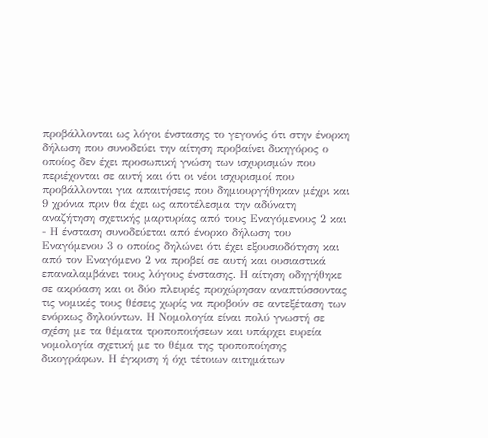προβάλλονται ως λόγοι ένστασης το γεγονός ότι στην ένορκη δήλωση που συνοδεύει την αίτηση προβαίνει δικηγόρος ο οποίος δεν έχει προσωπική γνώση των ισχυρισμών που περιέχονται σε αυτή και ότι οι νέοι ισχυρισμοί που προβάλλονται για απαιτήσεις που δημιουργήθηκαν μέχρι και 9 χρόνια πριν θα έχει ως αποτέλεσμα την αδύνατη αναζήτηση σχετικής μαρτυρίας από τους Εναγόμενους 2 και
- Η ένσταση συνοδεύεται από ένορκο δήλωση του Εναγόμενου 3 ο οποίος δηλώνει ότι έχει εξουσιοδότηση και από τον Εναγόμενο 2 να προβεί σε αυτή και ουσιαστικά επαναλαμβάνει τους λόγους ένστασης. Η αίτηση οδηγήθηκε σε ακρόαση και οι δύο πλευρές προχώρησαν αναπτύσσοντας τις νομικές τους θέσεις χωρίς να προβούν σε αντεξέταση των ενόρκως δηλούντων. Η Νομολογία είναι πολύ γνωστή σε σχέση με τα θέματα τροποποιήσεων και υπάρχει ευρεία νομολογία σχετική με το θέμα της τροποποίησης δικογράφων. Η έγκριση ή όχι τέτοιων αιτημάτων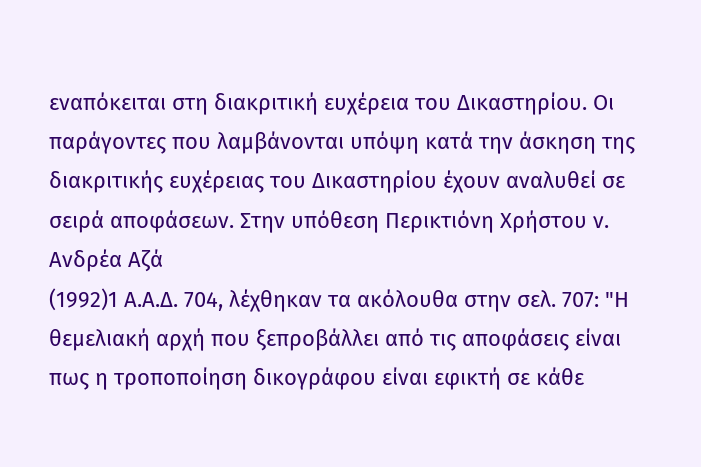εναπόκειται στη διακριτική ευχέρεια του Δικαστηρίου. Οι παράγοντες που λαμβάνονται υπόψη κατά την άσκηση της διακριτικής ευχέρειας του Δικαστηρίου έχουν αναλυθεί σε σειρά αποφάσεων. Στην υπόθεση Περικτιόνη Χρήστου ν. Ανδρέα Αζά
(1992)1 Α.Α.Δ. 704, λέχθηκαν τα ακόλουθα στην σελ. 707: "Η θεμελιακή αρχή που ξεπροβάλλει από τις αποφάσεις είναι πως η τροποποίηση δικογράφου είναι εφικτή σε κάθε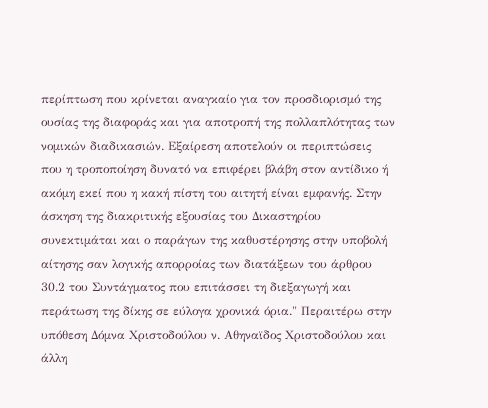περίπτωση που κρίνεται αναγκαίο για τον προσδιορισμό της ουσίας της διαφοράς και για αποτροπή της πολλαπλότητας των νομικών διαδικασιών. Εξαίρεση αποτελούν οι περιπτώσεις που η τροποποίηση δυνατό να επιφέρει βλάβη στον αντίδικο ή ακόμη εκεί που η κακή πίστη του αιτητή είναι εμφανής. Στην άσκηση της διακριτικής εξουσίας του Δικαστηρίου συνεκτιμάται και ο παράγων της καθυστέρησης στην υποβολή αίτησης σαν λογικής απορροίας των διατάξεων του άρθρου 30.2 του Συντάγματος που επιτάσσει τη διεξαγωγή και περάτωση της δίκης σε εύλογα χρονικά όρια." Περαιτέρω στην υπόθεση Δόμνα Χριστοδούλου ν. Αθηναϊδος Χριστοδούλου και άλλη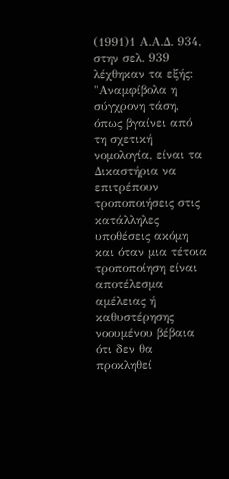(1991)1 Α.Α.Δ. 934, στην σελ. 939 λέχθηκαν τα εξής: "Αναμφίβολα η σύγχρονη τάση, όπως βγαίνει από τη σχετική νομολογία, είναι τα Δικαστήρια να επιτρέπουν τροποποιήσεις στις κατάλληλες υποθέσεις ακόμη και όταν μια τέτοια τροποποίηση είναι αποτέλεσμα αμέλειας ή καθυστέρησης νοουμένου βέβαια ότι δεν θα προκληθεί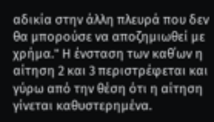αδικία στην άλλη πλευρά που δεν θα μπορούσε να αποζημιωθεί με χρήμα." Η ένσταση των καθ΄ων η αίτηση 2 και 3 περιστρέφεται και γύρω από την θέση ότι η αίτηση γίνεται καθυστερημένα.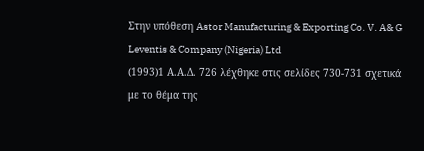Στην υπόθεση Astor Manufacturing & Exporting Co. V. A& G Leventis & Company (Nigeria) Ltd
(1993)1 Α.Α.Δ. 726 λέχθηκε στις σελίδες 730-731 σχετικά με το θέμα της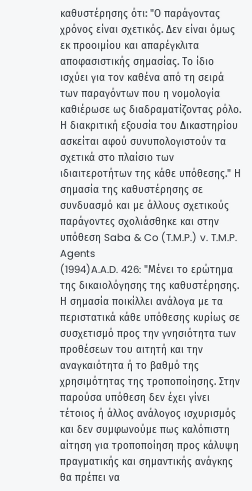καθυστέρησης ότι: "Ο παράγοντας χρόνος είναι σχετικός. Δεν είναι όμως εκ προοιμίου και απαρέγκλιτα αποφασιστικής σημασίας. Το ίδιο ισχύει για τον καθένα από τη σειρά των παραγόντων που η νομολογία καθιέρωσε ως διαδραματίζοντας ρόλο. Η διακριτική εξουσία του Δικαστηρίου ασκείται αφού συνυπολογιστούν τα σχετικά στο πλαίσιο των ιδιαιτεροτήτων της κάθε υπόθεσης." Η σημασία της καθυστέρησης σε συνδυασμό και με άλλους σχετικούς παράγοντες σχολιάσθηκε και στην υπόθεση Saba & Co (T.M.P.) v. T.M.P. Agents
(1994)A.A.D. 426: "Μένει το ερώτημα της δικαιολόγησης της καθυστέρησης. Η σημασία ποικίλλει ανάλογα με τα περιστατικά κάθε υπόθεσης κυρίως σε συσχετισμό προς την γνησιότητα των προθέσεων του αιτητή και την αναγκαιότητα ή το βαθμό της χρησιμότητας της τροποποίησης. Στην παρούσα υπόθεση δεν έχει γίνει τέτοιος ή άλλος ανάλογος ισχυρισμός και δεν συμφωνούμε πως καλόπιστη αίτηση για τροποποίηση προς κάλυψη πραγματικής και σημαντικής ανάγκης θα πρέπει να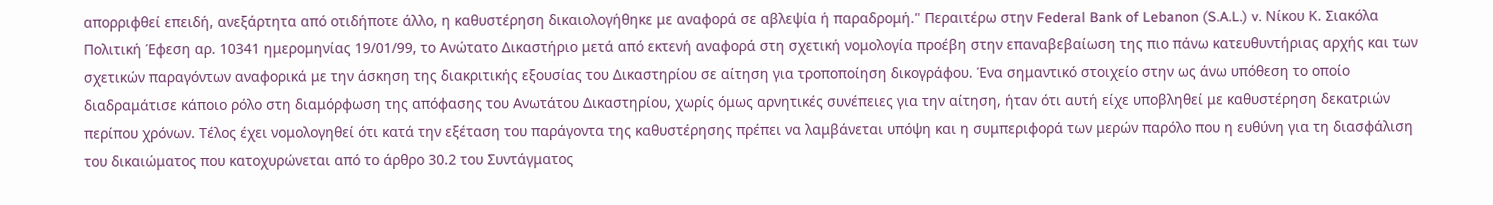απορριφθεί επειδή, ανεξάρτητα από οτιδήποτε άλλο, η καθυστέρηση δικαιολογήθηκε με αναφορά σε αβλεψία ή παραδρομή." Περαιτέρω στην Federal Bank of Lebanon (S.A.L.) v. Νίκου Κ. Σιακόλα Πολιτική Έφεση αρ. 10341 ημερομηνίας 19/01/99, το Ανώτατο Δικαστήριο μετά από εκτενή αναφορά στη σχετική νομολογία προέβη στην επαναβεβαίωση της πιο πάνω κατευθυντήριας αρχής και των σχετικών παραγόντων αναφορικά με την άσκηση της διακριτικής εξουσίας του Δικαστηρίου σε αίτηση για τροποποίηση δικογράφου. Ένα σημαντικό στοιχείο στην ως άνω υπόθεση το οποίο διαδραμάτισε κάποιο ρόλο στη διαμόρφωση της απόφασης του Ανωτάτου Δικαστηρίου, χωρίς όμως αρνητικές συνέπειες για την αίτηση, ήταν ότι αυτή είχε υποβληθεί με καθυστέρηση δεκατριών περίπου χρόνων. Τέλος έχει νομολογηθεί ότι κατά την εξέταση του παράγοντα της καθυστέρησης πρέπει να λαμβάνεται υπόψη και η συμπεριφορά των μερών παρόλο που η ευθύνη για τη διασφάλιση του δικαιώματος που κατοχυρώνεται από το άρθρο 30.2 του Συντάγματος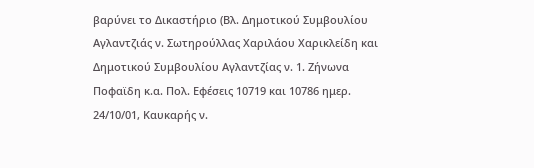βαρύνει το Δικαστήριο (Βλ. Δημοτικού Συμβουλίου Αγλαντζιάς ν. Σωτηρούλλας Χαριλάου Χαρικλείδη και Δημοτικού Συμβουλίου Αγλαντζίας ν. 1. Ζήνωνα Ποφαϊδη κ.α. Πολ. Εφέσεις 10719 και 10786 ημερ. 24/10/01, Καυκαρής ν.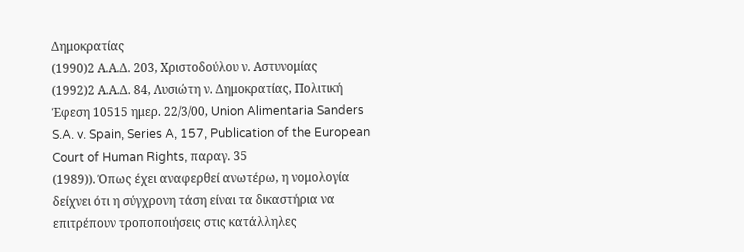Δημοκρατίας
(1990)2 Α.Α.Δ. 203, Χριστοδούλου ν. Αστυνομίας
(1992)2 Α.Α.Δ. 84, Λυσιώτη ν. Δημοκρατίας, Πολιτική Έφεση 10515 ημερ. 22/3/00, Union Alimentaria Sanders S.A. v. Spain, Series A, 157, Publication of the European Court of Human Rights, παραγ. 35
(1989)). Όπως έχει αναφερθεί ανωτέρω, η νομολογία δείχνει ότι η σύγχρονη τάση είναι τα δικαστήρια να επιτρέπουν τροποποιήσεις στις κατάλληλες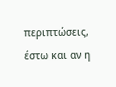περιπτώσεις, έστω και αν η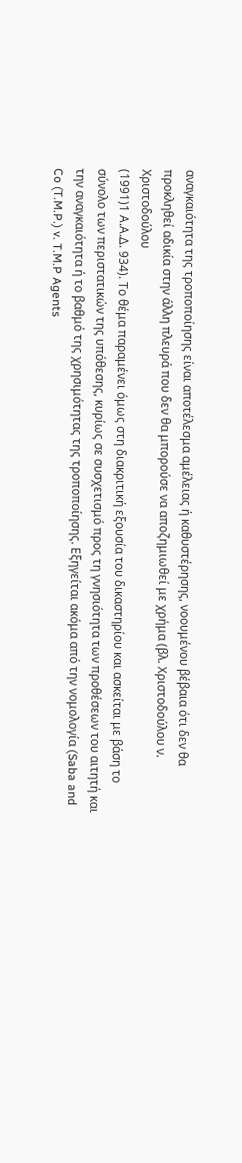αναγκαιότητα της τροποποίησης είναι αποτέλεσμα αμέλειας ή καθυστέρησης, νοουμένου βέβαια ότι δεν θα προκληθεί αδικία στην άλλη πλευρά που δεν θα μπορούσε να αποζημιωθεί με χρήμα (βλ. Χριστοδούλου ν. Χριστοδούλου
(1991)1 Α.Α.Δ. 934). Το θέμα παραμένει όμως στη διακριτική εξουσία του δικαστηρίου και ασκείται με βάση το σύνολο των περιστατικών της υπόθεσης, κυρίως σε συσχετισμό προς τη γνησιότητα των προθέσεων του αιτητή και την αναγκαιότητα ή το βαθμό της χρησιμότητας της τροποποίησης. Εξηγείται ακόμα από την νομολογία (Saba and Co (T.M.P.) v. T.M.P Agents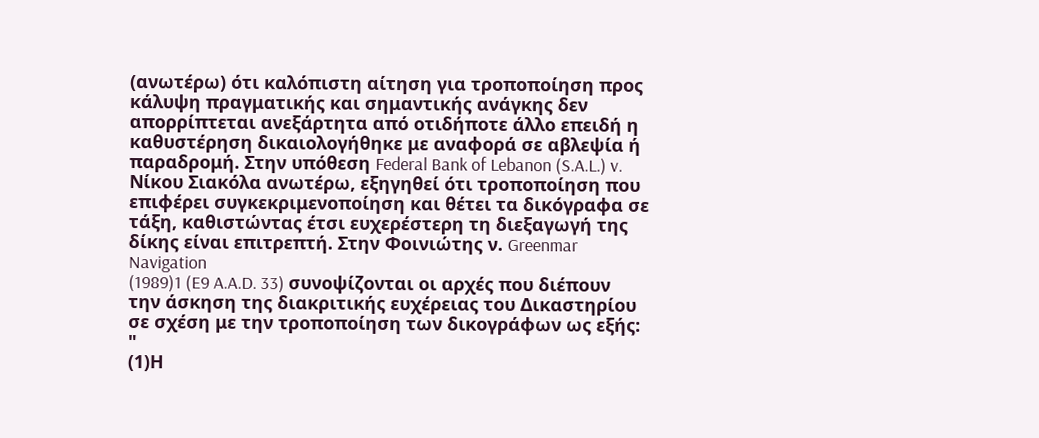(ανωτέρω) ότι καλόπιστη αίτηση για τροποποίηση προς κάλυψη πραγματικής και σημαντικής ανάγκης δεν απορρίπτεται ανεξάρτητα από οτιδήποτε άλλο επειδή η καθυστέρηση δικαιολογήθηκε με αναφορά σε αβλεψία ή παραδρομή. Στην υπόθεση Federal Bank of Lebanon (S.A.L.) v. Νίκου Σιακόλα ανωτέρω, εξηγηθεί ότι τροποποίηση που επιφέρει συγκεκριμενοποίηση και θέτει τα δικόγραφα σε τάξη, καθιστώντας έτσι ευχερέστερη τη διεξαγωγή της δίκης είναι επιτρεπτή. Στην Φοινιώτης ν. Greenmar Navigation
(1989)1 (E9 A.A.D. 33) συνοψίζονται οι αρχές που διέπουν την άσκηση της διακριτικής ευχέρειας του Δικαστηρίου σε σχέση με την τροποποίηση των δικογράφων ως εξής: "
(1)Η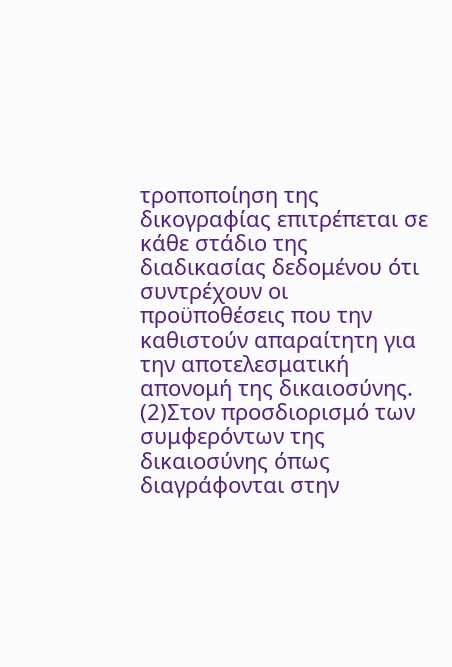τροποποίηση της δικογραφίας επιτρέπεται σε κάθε στάδιο της διαδικασίας δεδομένου ότι συντρέχουν οι προϋποθέσεις που την καθιστούν απαραίτητη για την αποτελεσματική απονομή της δικαιοσύνης.
(2)Στον προσδιορισμό των συμφερόντων της δικαιοσύνης όπως διαγράφονται στην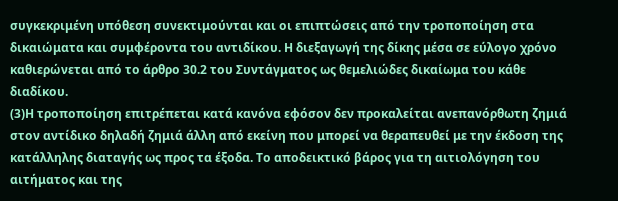συγκεκριμένη υπόθεση συνεκτιμούνται και οι επιπτώσεις από την τροποποίηση στα δικαιώματα και συμφέροντα του αντιδίκου. Η διεξαγωγή της δίκης μέσα σε εύλογο χρόνο καθιερώνεται από το άρθρο 30.2 του Συντάγματος ως θεμελιώδες δικαίωμα του κάθε διαδίκου.
(3)Η τροποποίηση επιτρέπεται κατά κανόνα εφόσον δεν προκαλείται ανεπανόρθωτη ζημιά στον αντίδικο δηλαδή ζημιά άλλη από εκείνη που μπορεί να θεραπευθεί με την έκδοση της κατάλληλης διαταγής ως προς τα έξοδα. Το αποδεικτικό βάρος για τη αιτιολόγηση του αιτήματος και της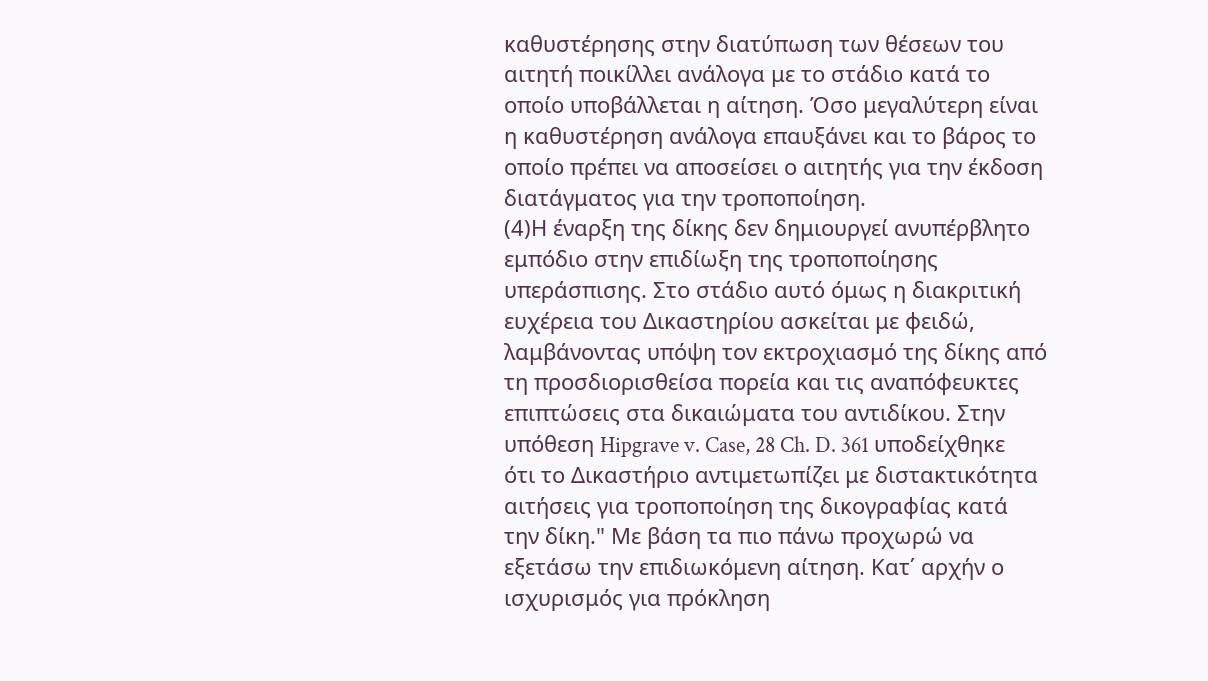καθυστέρησης στην διατύπωση των θέσεων του αιτητή ποικίλλει ανάλογα με το στάδιο κατά το οποίο υποβάλλεται η αίτηση. Όσο μεγαλύτερη είναι η καθυστέρηση ανάλογα επαυξάνει και το βάρος το οποίο πρέπει να αποσείσει ο αιτητής για την έκδοση διατάγματος για την τροποποίηση.
(4)Η έναρξη της δίκης δεν δημιουργεί ανυπέρβλητο εμπόδιο στην επιδίωξη της τροποποίησης υπεράσπισης. Στο στάδιο αυτό όμως η διακριτική ευχέρεια του Δικαστηρίου ασκείται με φειδώ, λαμβάνοντας υπόψη τον εκτροχιασμό της δίκης από τη προσδιορισθείσα πορεία και τις αναπόφευκτες επιπτώσεις στα δικαιώματα του αντιδίκου. Στην υπόθεση Hipgrave v. Case, 28 Ch. D. 361 υποδείχθηκε ότι το Δικαστήριο αντιμετωπίζει με διστακτικότητα αιτήσεις για τροποποίηση της δικογραφίας κατά την δίκη." Με βάση τα πιο πάνω προχωρώ να εξετάσω την επιδιωκόμενη αίτηση. Κατ΄ αρχήν ο ισχυρισμός για πρόκληση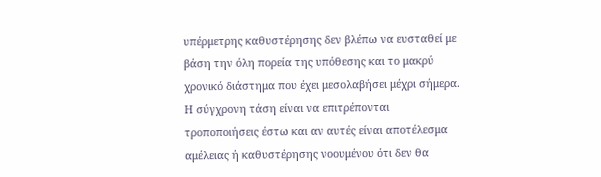υπέρμετρης καθυστέρησης δεν βλέπω να ευσταθεί με βάση την όλη πορεία της υπόθεσης και το μακρύ χρονικό διάστημα που έχει μεσολαβήσει μέχρι σήμερα. Η σύγχρονη τάση είναι να επιτρέπονται τροποποιήσεις έστω και αν αυτές είναι αποτέλεσμα αμέλειας ή καθυστέρησης νοουμένου ότι δεν θα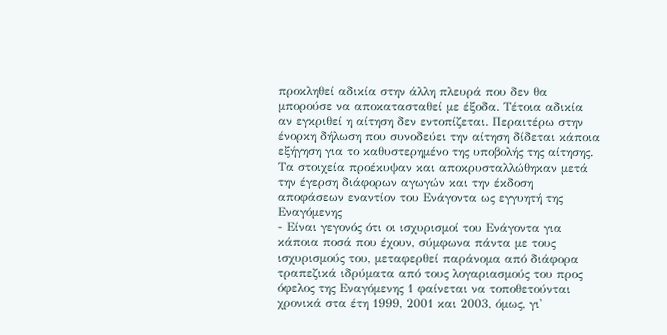προκληθεί αδικία στην άλλη πλευρά που δεν θα μπορούσε να αποκατασταθεί με έξοδα. Τέτοια αδικία αν εγκριθεί η αίτηση δεν εντοπίζεται. Περαιτέρω στην ένορκη δήλωση που συνοδεύει την αίτηση δίδεται κάποια εξήγηση για το καθυστερημένο της υποβολής της αίτησης. Τα στοιχεία προέκυψαν και αποκρυσταλλώθηκαν μετά την έγερση διάφορων αγωγών και την έκδοση αποφάσεων εναντίον του Ενάγοντα ως εγγυητή της Εναγόμενης
- Είναι γεγονός ότι οι ισχυρισμοί του Ενάγοντα για κάποια ποσά που έχουν, σύμφωνα πάντα με τους ισχυρισμούς του, μεταφερθεί παράνομα από διάφορα τραπεζικά ιδρύματα από τους λογαριασμούς του προς όφελος της Εναγόμενης 1 φαίνεται να τοποθετούνται χρονικά στα έτη 1999, 2001 και 2003, όμως, γι'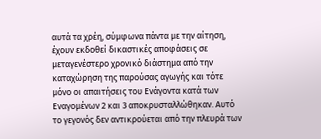αυτά τα χρέη, σύμφωνα πάντα με την αίτηση, έχουν εκδοθεί δικαστικές αποφάσεις σε μεταγενέστερο χρονικό διάστημα από την καταχώρηση της παρούσας αγωγής και τότε μόνο οι απαιτήσεις του Ενάγοντα κατά των Εναγομένων 2 και 3 αποκρυσταλλώθηκαν. Αυτό το γεγονός δεν αντικρούεται από την πλευρά των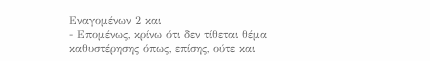Εναγομένων 2 και
- Επομένως, κρίνω ότι δεν τίθεται θέμα καθυστέρησης όπως, επίσης, ούτε και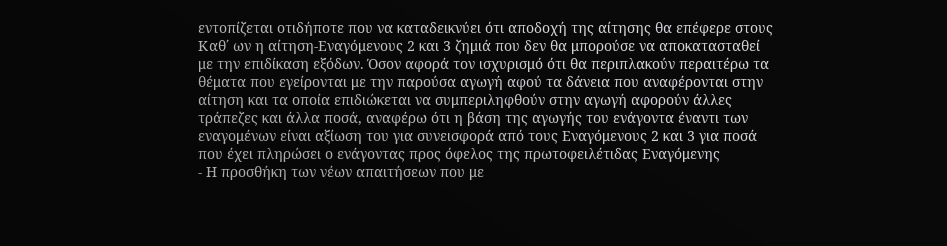εντοπίζεται οτιδήποτε που να καταδεικνύει ότι αποδοχή της αίτησης θα επέφερε στους Καθ΄ ων η αίτηση-Εναγόμενους 2 και 3 ζημιά που δεν θα μπορούσε να αποκατασταθεί με την επιδίκαση εξόδων. Όσον αφορά τον ισχυρισμό ότι θα περιπλακούν περαιτέρω τα θέματα που εγείρονται με την παρούσα αγωγή αφού τα δάνεια που αναφέρονται στην αίτηση και τα οποία επιδιώκεται να συμπεριληφθούν στην αγωγή αφορούν άλλες τράπεζες και άλλα ποσά, αναφέρω ότι η βάση της αγωγής του ενάγοντα έναντι των εναγομένων είναι αξίωση του για συνεισφορά από τους Εναγόμενους 2 και 3 για ποσά που έχει πληρώσει ο ενάγοντας προς όφελος της πρωτοφειλέτιδας Εναγόμενης
- Η προσθήκη των νέων απαιτήσεων που με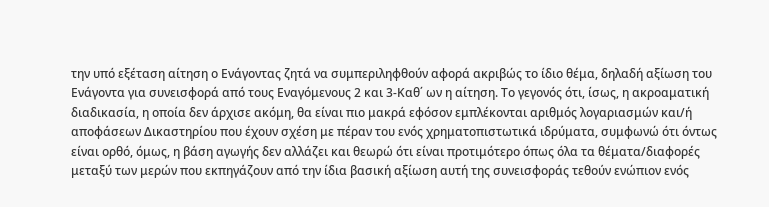την υπό εξέταση αίτηση ο Ενάγοντας ζητά να συμπεριληφθούν αφορά ακριβώς το ίδιο θέμα, δηλαδή αξίωση του Ενάγοντα για συνεισφορά από τους Εναγόμενους 2 και 3-Καθ΄ ων η αίτηση. Το γεγονός ότι, ίσως, η ακροαματική διαδικασία, η οποία δεν άρχισε ακόμη, θα είναι πιο μακρά εφόσον εμπλέκονται αριθμός λογαριασμών και/ή αποφάσεων Δικαστηρίου που έχουν σχέση με πέραν του ενός χρηματοπιστωτικά ιδρύματα, συμφωνώ ότι όντως είναι ορθό, όμως, η βάση αγωγής δεν αλλάζει και θεωρώ ότι είναι προτιμότερο όπως όλα τα θέματα/διαφορές μεταξύ των μερών που εκπηγάζουν από την ίδια βασική αξίωση αυτή της συνεισφοράς τεθούν ενώπιον ενός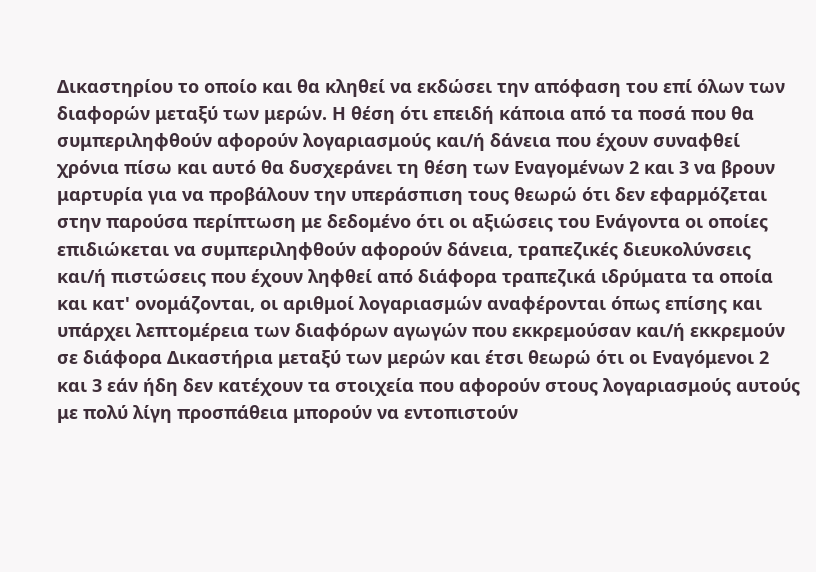Δικαστηρίου το οποίο και θα κληθεί να εκδώσει την απόφαση του επί όλων των διαφορών μεταξύ των μερών. Η θέση ότι επειδή κάποια από τα ποσά που θα συμπεριληφθούν αφορούν λογαριασμούς και/ή δάνεια που έχουν συναφθεί χρόνια πίσω και αυτό θα δυσχεράνει τη θέση των Εναγομένων 2 και 3 να βρουν μαρτυρία για να προβάλουν την υπεράσπιση τους θεωρώ ότι δεν εφαρμόζεται στην παρούσα περίπτωση με δεδομένο ότι οι αξιώσεις του Ενάγοντα οι οποίες επιδιώκεται να συμπεριληφθούν αφορούν δάνεια, τραπεζικές διευκολύνσεις και/ή πιστώσεις που έχουν ληφθεί από διάφορα τραπεζικά ιδρύματα τα οποία και κατ' ονομάζονται, οι αριθμοί λογαριασμών αναφέρονται όπως επίσης και υπάρχει λεπτομέρεια των διαφόρων αγωγών που εκκρεμούσαν και/ή εκκρεμούν σε διάφορα Δικαστήρια μεταξύ των μερών και έτσι θεωρώ ότι οι Εναγόμενοι 2 και 3 εάν ήδη δεν κατέχουν τα στοιχεία που αφορούν στους λογαριασμούς αυτούς με πολύ λίγη προσπάθεια μπορούν να εντοπιστούν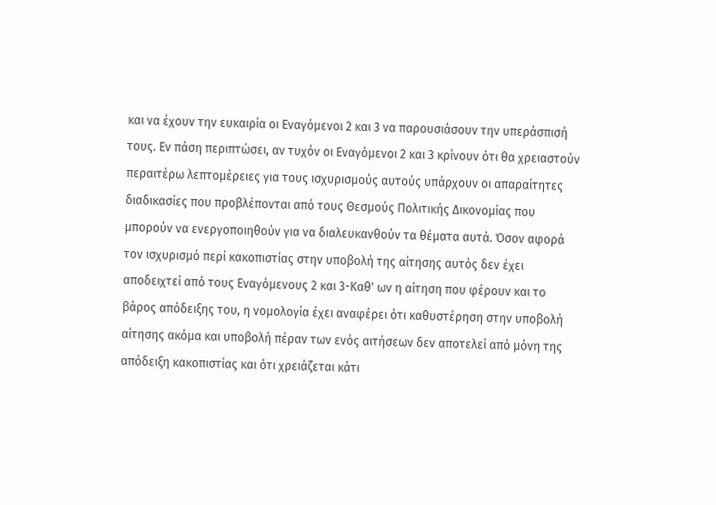και να έχουν την ευκαιρία οι Εναγόμενοι 2 και 3 να παρουσιάσουν την υπεράσπισή τους. Εν πάση περιπτώσει, αν τυχόν οι Εναγόμενοι 2 και 3 κρίνουν ότι θα χρειαστούν περαιτέρω λεπτομέρειες για τους ισχυρισμούς αυτούς υπάρχουν οι απαραίτητες διαδικασίες που προβλέπονται από τους Θεσμούς Πολιτικής Δικονομίας που μπορούν να ενεργοποιηθούν για να διαλευκανθούν τα θέματα αυτά. Όσον αφορά τον ισχυρισμό περί κακοπιστίας στην υποβολή της αίτησης αυτός δεν έχει αποδειχτεί από τους Εναγόμενους 2 και 3-Καθ' ων η αίτηση που φέρουν και το βάρος απόδειξης του, η νομολογία έχει αναφέρει ότι καθυστέρηση στην υποβολή αίτησης ακόμα και υποβολή πέραν των ενός αιτήσεων δεν αποτελεί από μόνη της απόδειξη κακοπιστίας και ότι χρειάζεται κάτι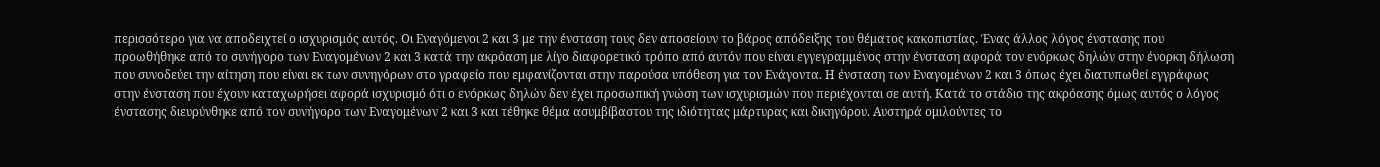περισσότερο για να αποδειχτεί ο ισχυρισμός αυτός. Οι Εναγόμενοι 2 και 3 με την ένσταση τους δεν αποσείουν το βάρος απόδειξης του θέματος κακοπιστίας. Ένας άλλος λόγος ένστασης που προωθήθηκε από το συνήγορο των Εναγομένων 2 και 3 κατά την ακρόαση με λίγο διαφορετικό τρόπο από αυτόν που είναι εγγεγραμμένος στην ένσταση αφορά τον ενόρκως δηλών στην ένορκη δήλωση που συνοδεύει την αίτηση που είναι εκ των συνηγόρων στο γραφείο που εμφανίζονται στην παρούσα υπόθεση για τον Ενάγοντα. Η ένσταση των Εναγομένων 2 και 3 όπως έχει διατυπωθεί εγγράφως στην ένσταση που έχουν καταχωρήσει αφορά ισχυρισμό ότι ο ενόρκως δηλών δεν έχει προσωπική γνώση των ισχυρισμών που περιέχονται σε αυτή. Κατά το στάδιο της ακρόασης όμως αυτός ο λόγος ένστασης διευρύνθηκε από τον συνήγορο των Εναγομένων 2 και 3 και τέθηκε θέμα ασυμβίβαστου της ιδιότητας μάρτυρας και δικηγόρου. Αυστηρά ομιλούντες το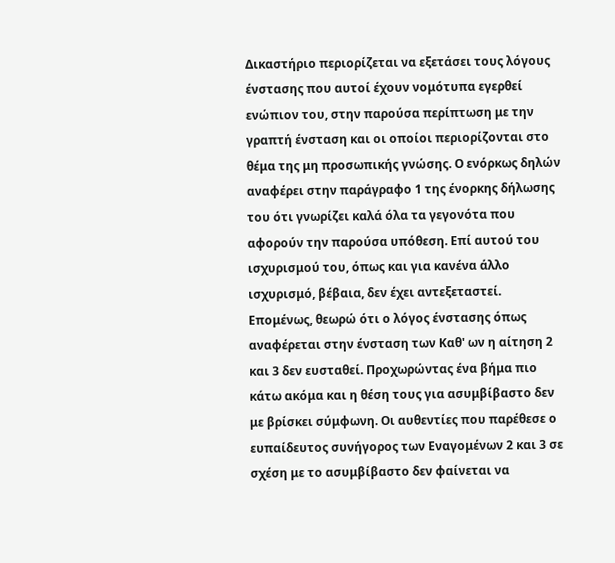Δικαστήριο περιορίζεται να εξετάσει τους λόγους ένστασης που αυτοί έχουν νομότυπα εγερθεί ενώπιον του, στην παρούσα περίπτωση με την γραπτή ένσταση και οι οποίοι περιορίζονται στο θέμα της μη προσωπικής γνώσης. Ο ενόρκως δηλών αναφέρει στην παράγραφο 1 της ένορκης δήλωσης του ότι γνωρίζει καλά όλα τα γεγονότα που αφορούν την παρούσα υπόθεση. Επί αυτού του ισχυρισμού του, όπως και για κανένα άλλο ισχυρισμό, βέβαια, δεν έχει αντεξεταστεί. Επομένως, θεωρώ ότι ο λόγος ένστασης όπως αναφέρεται στην ένσταση των Καθ' ων η αίτηση 2 και 3 δεν ευσταθεί. Προχωρώντας ένα βήμα πιο κάτω ακόμα και η θέση τους για ασυμβίβαστο δεν με βρίσκει σύμφωνη. Οι αυθεντίες που παρέθεσε ο ευπαίδευτος συνήγορος των Εναγομένων 2 και 3 σε σχέση με το ασυμβίβαστο δεν φαίνεται να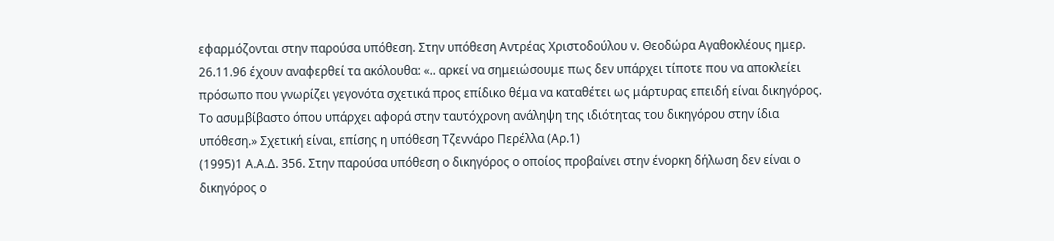εφαρμόζονται στην παρούσα υπόθεση. Στην υπόθεση Αντρέας Χριστοδούλου ν. Θεοδώρα Αγαθοκλέους ημερ. 26.11.96 έχουν αναφερθεί τα ακόλουθα: «.. αρκεί να σημειώσουμε πως δεν υπάρχει τίποτε που να αποκλείει πρόσωπο που γνωρίζει γεγονότα σχετικά προς επίδικο θέμα να καταθέτει ως μάρτυρας επειδή είναι δικηγόρος. Το ασυμβίβαστο όπου υπάρχει αφορά στην ταυτόχρονη ανάληψη της ιδιότητας του δικηγόρου στην ίδια υπόθεση.» Σχετική είναι, επίσης η υπόθεση Τζεννάρο Περέλλα (Αρ.1)
(1995)1 Α.Α.Δ. 356. Στην παρούσα υπόθεση ο δικηγόρος ο οποίος προβαίνει στην ένορκη δήλωση δεν είναι ο δικηγόρος ο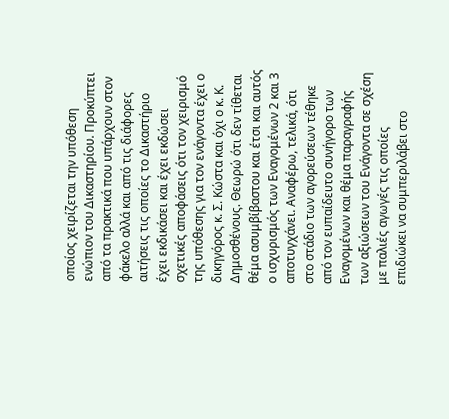οποίος χειρίζεται την υπόθεση ενώπιον του Δικαστηρίου. Προκύπτει από τα πρακτικά που υπάρχουν στον φάκελο αλλά και από τις διάφορες αιτήσεις τις οποίες το Δικαστήριο έχει εκδικάσει και έχει εκδώσει σχετικές αποφάσεις ότι τον χειρισμό της υπόθεσης για τον ενάγοντα έχει ο δικηγόρος κ. Σ. Κώστα και όχι ο κ. Κ. Δημοσθένους. Θεωρώ ότι δεν τίθεται θέμα ασυμβίβαστου και έτσι και αυτός ο ισχυρισμός των Εναγομένων 2 και 3 αποτυγχάνει. Αναφέρω, τελικά, ότι στο στάδιο των αγορεύσεων τέθηκε από τον ευπαίδευτο συνήγορο των Εναγομένων και θέμα παραγραφής των αξιώσεων του Ενάγοντα σε σχέση με παλιές αγωγές τις οποίες επιδιώκει να συμπεριλάβει στο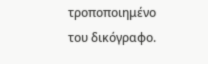τροποποιημένο του δικόγραφο.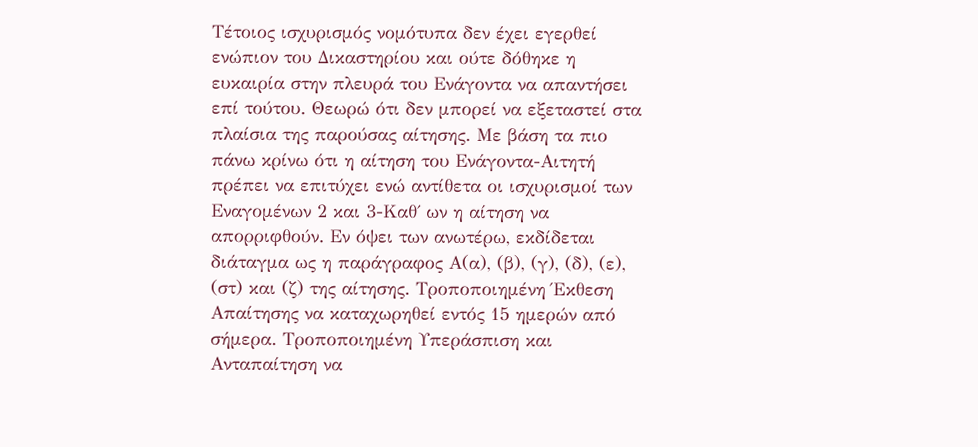Τέτοιος ισχυρισμός νομότυπα δεν έχει εγερθεί ενώπιον του Δικαστηρίου και ούτε δόθηκε η ευκαιρία στην πλευρά του Ενάγοντα να απαντήσει επί τούτου. Θεωρώ ότι δεν μπορεί να εξεταστεί στα πλαίσια της παρούσας αίτησης. Με βάση τα πιο πάνω κρίνω ότι η αίτηση του Ενάγοντα-Αιτητή πρέπει να επιτύχει ενώ αντίθετα οι ισχυρισμοί των Εναγομένων 2 και 3-Καθ΄ ων η αίτηση να απορριφθούν. Εν όψει των ανωτέρω, εκδίδεται διάταγμα ως η παράγραφος Α(α), (β), (γ), (δ), (ε), (στ) και (ζ) της αίτησης. Τροποποιημένη Έκθεση Απαίτησης να καταχωρηθεί εντός 15 ημερών από σήμερα. Τροποποιημένη Υπεράσπιση και Ανταπαίτηση να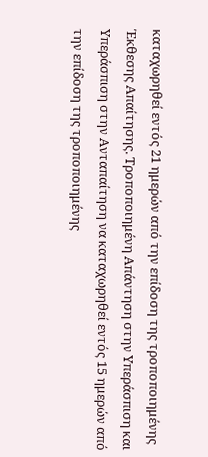καταχωρηθεί εντός 21 ημερών από την επίδοση της τροποποιημένης Έκθεσης Απαίτησης. Τροποποιημένη Απάντηση στην Υπεράσπιση και Υπεράσπιση στην Ανταπαίτηση να καταχωρηθεί εντός 15 ημερών από την επίδοση της τροποποιημένης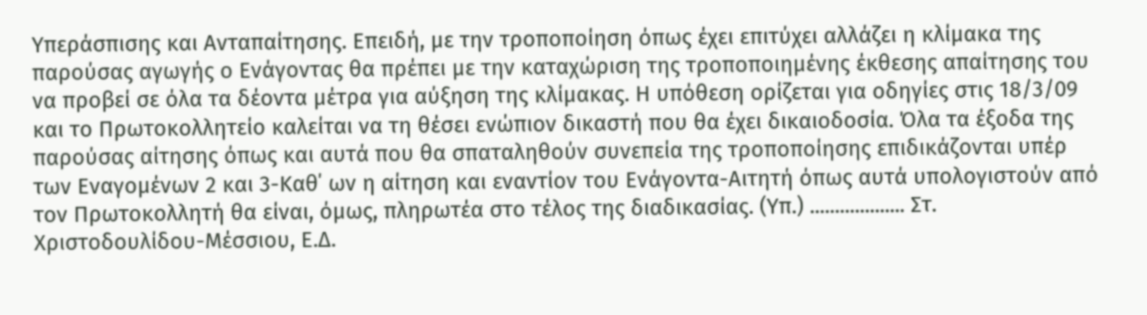Υπεράσπισης και Ανταπαίτησης. Επειδή, με την τροποποίηση όπως έχει επιτύχει αλλάζει η κλίμακα της παρούσας αγωγής ο Ενάγοντας θα πρέπει με την καταχώριση της τροποποιημένης έκθεσης απαίτησης του να προβεί σε όλα τα δέοντα μέτρα για αύξηση της κλίμακας. Η υπόθεση ορίζεται για οδηγίες στις 18/3/09 και το Πρωτοκολλητείο καλείται να τη θέσει ενώπιον δικαστή που θα έχει δικαιοδοσία. Όλα τα έξοδα της παρούσας αίτησης όπως και αυτά που θα σπαταληθούν συνεπεία της τροποποίησης επιδικάζονται υπέρ των Εναγομένων 2 και 3-Καθ΄ ων η αίτηση και εναντίον του Ενάγοντα-Αιτητή όπως αυτά υπολογιστούν από τον Πρωτοκολλητή θα είναι, όμως, πληρωτέα στο τέλος της διαδικασίας. (Υπ.) ................... Στ. Χριστοδουλίδου-Μέσσιου, Ε.Δ.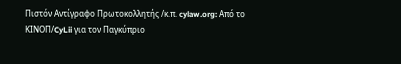Πιστόν Αντίγραφο Πρωτοκολλητής /κ.π. cylaw.org: Από το ΚΙΝOΠ/CyLii για τον Παγκύπριο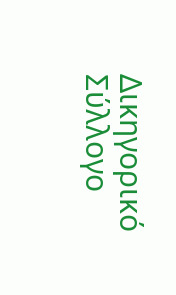Δικηγορικό Σύλλογο